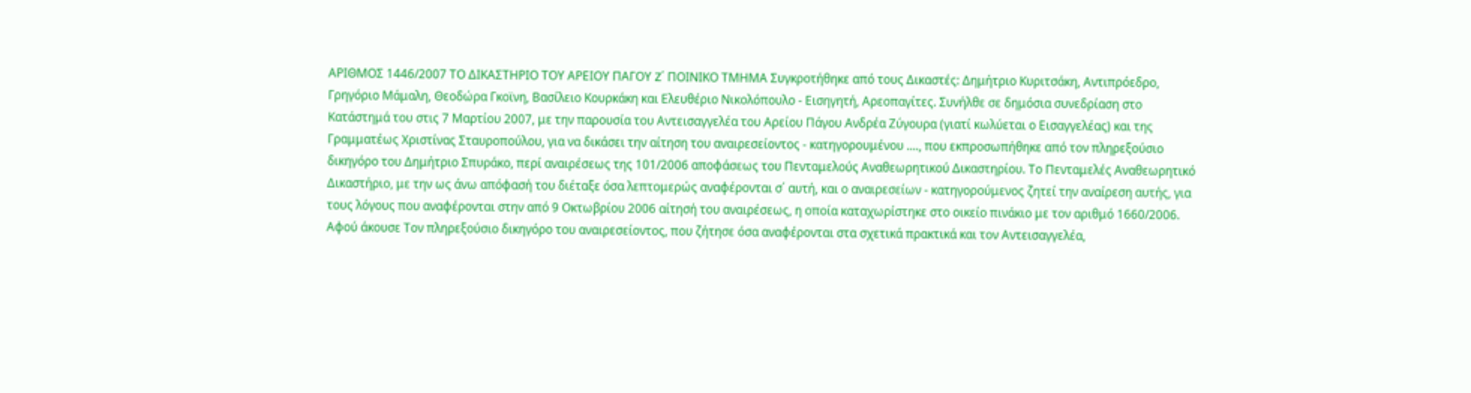ΑΡΙΘΜΟΣ 1446/2007 ΤΟ ΔΙΚΑΣΤΗΡΙΟ ΤΟΥ ΑΡΕΙΟΥ ΠΑΓΟΥ Z΄ ΠΟΙΝΙΚΟ ΤΜΗΜΑ Συγκροτήθηκε από τους Δικαστές: Δημήτριο Κυριτσάκη, Αντιπρόεδρο, Γρηγόριο Μάμαλη, Θεοδώρα Γκοϊνη, Βασίλειο Κουρκάκη και Ελευθέριο Νικολόπουλο - Εισηγητή, Αρεοπαγίτες. Συνήλθε σε δημόσια συνεδρίαση στο Κατάστημά του στις 7 Μαρτίου 2007, με την παρουσία του Αντεισαγγελέα του Αρείου Πάγου Ανδρέα Ζύγουρα (γιατί κωλύεται ο Εισαγγελέας) και της Γραμματέως Χριστίνας Σταυροπούλου, για να δικάσει την αίτηση του αναιρεσείοντος - κατηγορουμένου ...., που εκπροσωπήθηκε από τον πληρεξούσιο δικηγόρο του Δημήτριο Σπυράκο, περί αναιρέσεως της 101/2006 αποφάσεως του Πενταμελούς Αναθεωρητικού Δικαστηρίου. Το Πενταμελές Αναθεωρητικό Δικαστήριο, με την ως άνω απόφασή του διέταξε όσα λεπτομερώς αναφέρονται σ΄ αυτή, και ο αναιρεσείων - κατηγορούμενος ζητεί την αναίρεση αυτής, για τους λόγους που αναφέρονται στην από 9 Οκτωβρίου 2006 αίτησή του αναιρέσεως, η οποία καταχωρίστηκε στο οικείο πινάκιο με τον αριθμό 1660/2006. Αφού άκουσε Τον πληρεξούσιο δικηγόρο του αναιρεσείοντος, που ζήτησε όσα αναφέρονται στα σχετικά πρακτικά και τον Αντεισαγγελέα,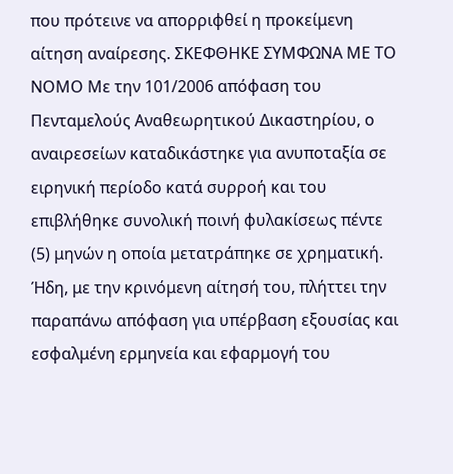που πρότεινε να απορριφθεί η προκείμενη αίτηση αναίρεσης. ΣΚΕΦΘΗΚΕ ΣΥΜΦΩΝΑ ΜΕ ΤΟ ΝΟΜΟ Με την 101/2006 απόφαση του Πενταμελούς Αναθεωρητικού Δικαστηρίου, ο αναιρεσείων καταδικάστηκε για ανυποταξία σε ειρηνική περίοδο κατά συρροή και του επιβλήθηκε συνολική ποινή φυλακίσεως πέντε (5) μηνών η οποία μετατράπηκε σε χρηματική. Ήδη, με την κρινόμενη αίτησή του, πλήττει την παραπάνω απόφαση για υπέρβαση εξουσίας και εσφαλμένη ερμηνεία και εφαρμογή του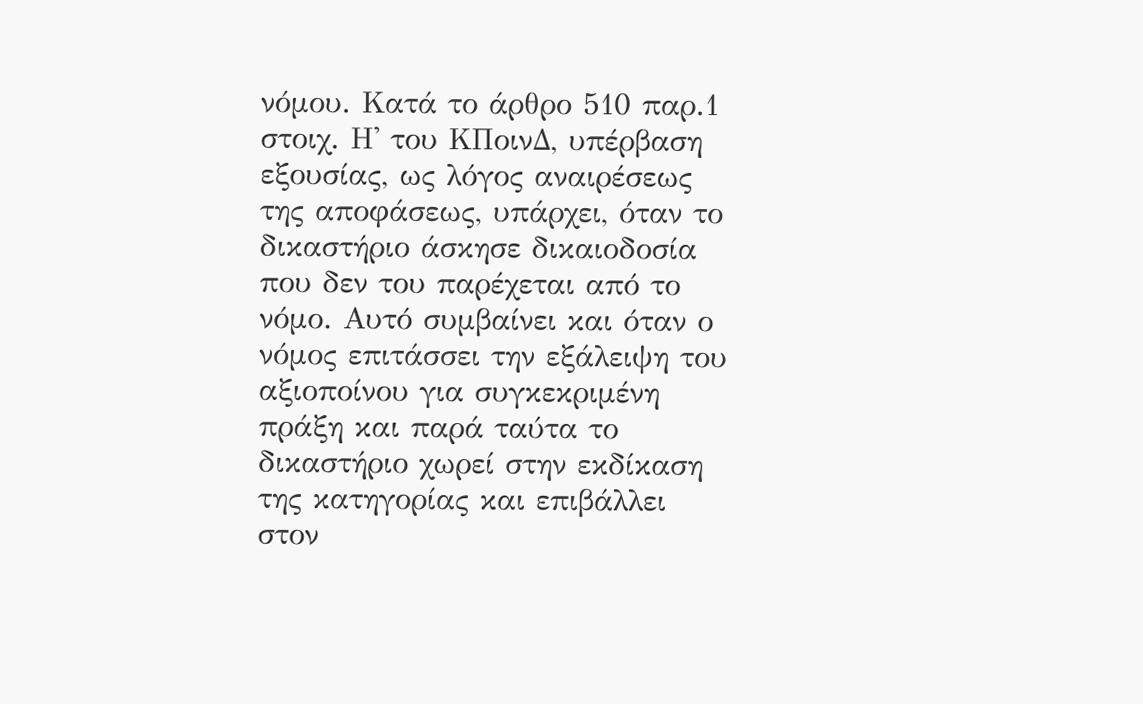νόμου. Κατά το άρθρο 510 παρ.1 στοιχ. Η' του ΚΠοινΔ, υπέρβαση εξουσίας, ως λόγος αναιρέσεως της αποφάσεως, υπάρχει, όταν το δικαστήριο άσκησε δικαιοδοσία που δεν του παρέχεται από το νόμο. Αυτό συμβαίνει και όταν ο νόμος επιτάσσει την εξάλειψη του αξιοποίνου για συγκεκριμένη πράξη και παρά ταύτα το δικαστήριο χωρεί στην εκδίκαση της κατηγορίας και επιβάλλει στον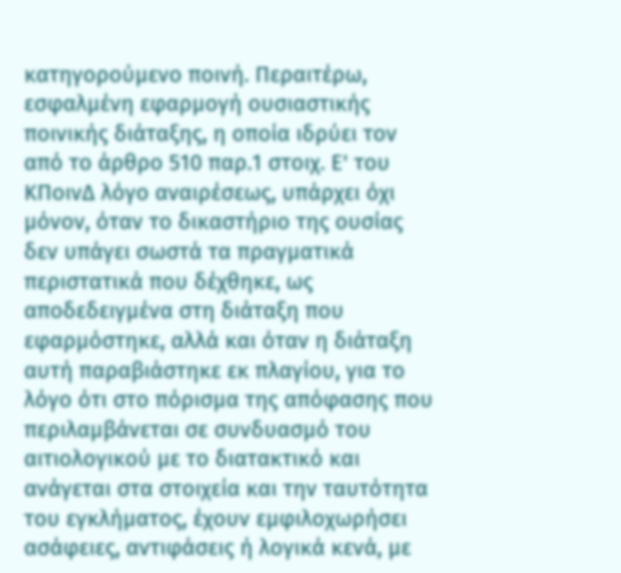κατηγορούμενο ποινή. Περαιτέρω, εσφαλμένη εφαρμογή ουσιαστικής ποινικής διάταξης, η οποία ιδρύει τον από το άρθρο 510 παρ.1 στοιχ. Ε' του ΚΠοινΔ λόγο αναιρέσεως, υπάρχει όχι μόνον, όταν το δικαστήριο της ουσίας δεν υπάγει σωστά τα πραγματικά περιστατικά που δέχθηκε, ως αποδεδειγμένα στη διάταξη που εφαρμόστηκε, αλλά και όταν η διάταξη αυτή παραβιάστηκε εκ πλαγίου, για το λόγο ότι στο πόρισμα της απόφασης που περιλαμβάνεται σε συνδυασμό του αιτιολογικού με το διατακτικό και ανάγεται στα στοιχεία και την ταυτότητα του εγκλήματος, έχουν εμφιλοχωρήσει ασάφειες, αντιφάσεις ή λογικά κενά, με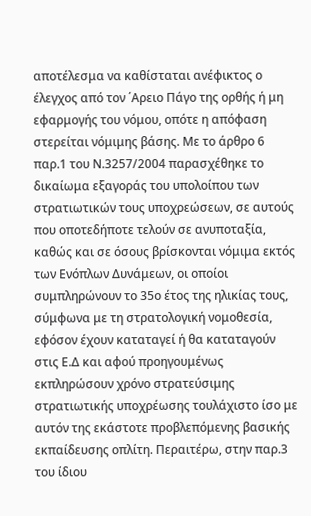αποτέλεσμα να καθίσταται ανέφικτος ο έλεγχος από τον ΄Αρειο Πάγο της ορθής ή μη εφαρμογής του νόμου, οπότε η απόφαση στερείται νόμιμης βάσης. Με το άρθρο 6 παρ.1 του Ν.3257/2004 παρασχέθηκε το δικαίωμα εξαγοράς του υπολοίπου των στρατιωτικών τους υποχρεώσεων, σε αυτούς που οποτεδήποτε τελούν σε ανυποταξία, καθώς και σε όσους βρίσκονται νόμιμα εκτός των Ενόπλων Δυνάμεων, οι οποίοι συμπληρώνουν το 35ο έτος της ηλικίας τους, σύμφωνα με τη στρατολογική νομοθεσία, εφόσον έχουν καταταγεί ή θα καταταγούν στις Ε.Δ και αφού προηγουμένως εκπληρώσουν χρόνο στρατεύσιμης στρατιωτικής υποχρέωσης τουλάχιστο ίσο με αυτόν της εκάστοτε προβλεπόμενης βασικής εκπαίδευσης οπλίτη. Περαιτέρω, στην παρ.3 του ίδιου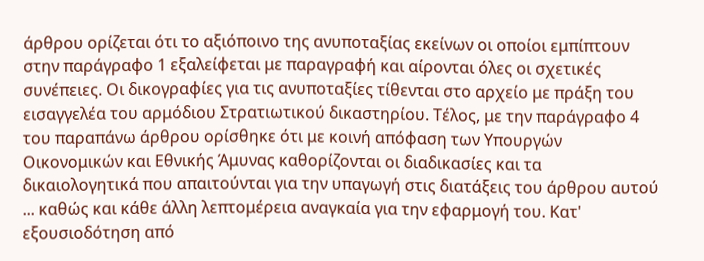άρθρου ορίζεται ότι το αξιόποινο της ανυποταξίας εκείνων οι οποίοι εμπίπτουν στην παράγραφο 1 εξαλείφεται με παραγραφή και αίρονται όλες οι σχετικές συνέπειες. Οι δικογραφίες για τις ανυποταξίες τίθενται στο αρχείο με πράξη του εισαγγελέα του αρμόδιου Στρατιωτικού δικαστηρίου. Τέλος, με την παράγραφο 4 του παραπάνω άρθρου ορίσθηκε ότι με κοινή απόφαση των Υπουργών Οικονομικών και Εθνικής Άμυνας καθορίζονται οι διαδικασίες και τα δικαιολογητικά που απαιτούνται για την υπαγωγή στις διατάξεις του άρθρου αυτού ... καθώς και κάθε άλλη λεπτομέρεια αναγκαία για την εφαρμογή του. Κατ' εξουσιοδότηση από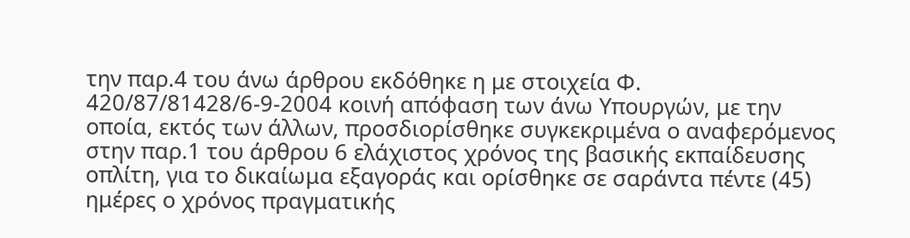την παρ.4 του άνω άρθρου εκδόθηκε η με στοιχεία Φ. 420/87/81428/6-9-2004 κοινή απόφαση των άνω Υπουργών, με την οποία, εκτός των άλλων, προσδιορίσθηκε συγκεκριμένα ο αναφερόμενος στην παρ.1 του άρθρου 6 ελάχιστος χρόνος της βασικής εκπαίδευσης οπλίτη, για το δικαίωμα εξαγοράς και ορίσθηκε σε σαράντα πέντε (45) ημέρες ο χρόνος πραγματικής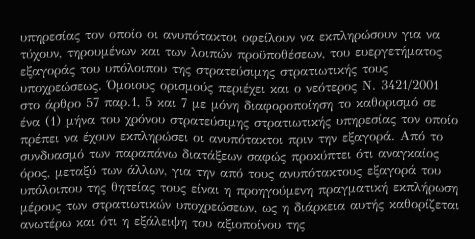υπηρεσίας τον οποίο οι ανυπότακτοι οφείλουν να εκπληρώσουν για να τύχουν, τηρουμένων και των λοιπών προϋποθέσεων, του ευεργετήματος εξαγοράς του υπόλοιπου της στρατεύσιμης στρατιωτικής τους υποχρεώσεως. Όμοιους ορισμούς περιέχει και ο νεότερος Ν. 3421/2001 στο άρθρο 57 παρ.1, 5 και 7 με μόνη διαφοροποίηση το καθορισμό σε ένα (1) μήνα του χρόνου στρατεύσιμης στρατιωτικής υπηρεσίας τον οποίο πρέπει να έχουν εκπληρώσει οι ανυπότακτοι πριν την εξαγορά. Από το συνδυασμό των παραπάνω διατάξεων σαφώς προκύπτει ότι αναγκαίος όρος, μεταξύ των άλλων, για την από τους ανυπότακτους εξαγορά του υπόλοιπου της θητείας τους είναι η προηγούμενη πραγματική εκπλήρωση μέρους των στρατιωτικών υποχρεώσεων, ως η διάρκεια αυτής καθορίζεται ανωτέρω και ότι η εξάλειψη του αξιοποίνου της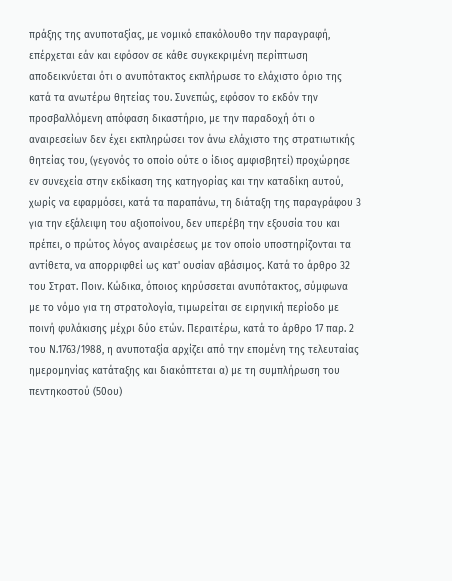πράξης της ανυποταξίας, με νομικό επακόλουθο την παραγραφή, επέρχεται εάν και εφόσον σε κάθε συγκεκριμένη περίπτωση αποδεικνύεται ότι ο ανυπότακτος εκπλήρωσε το ελάχιστο όριο της κατά τα ανωτέρω θητείας του. Συνεπώς, εφόσον το εκδόν την προσβαλλόμενη απόφαση δικαστήριο, με την παραδοχή ότι ο αναιρεσείων δεν έχει εκπληρώσει τον άνω ελάχιστο της στρατιωτικής θητείας του, (γεγονός το οποίο ούτε ο ίδιος αμφισβητεί) προχώρησε εν συνεχεία στην εκδίκαση της κατηγορίας και την καταδίκη αυτού, χωρίς να εφαρμόσει, κατά τα παραπάνω, τη διάταξη της παραγράφου 3 για την εξάλειψη του αξιοποίνου, δεν υπερέβη την εξουσία του και πρέπει, ο πρώτος λόγος αναιρέσεως με τον οποίο υποστηρίζονται τα αντίθετα, να απορριφθεί ως κατ' ουσίαν αβάσιμος. Κατά το άρθρο 32 του Στρατ. Ποιν. Κώδικα, όποιος κηρύσσεται ανυπότακτος, σύμφωνα με το νόμο για τη στρατολογία, τιμωρείται σε ειρηνική περίοδο με ποινή φυλάκισης μέχρι δύο ετών. Περαιτέρω, κατά το άρθρο 17 παρ. 2 του Ν.1763/1988, η ανυποταξία αρχίζει από την επομένη της τελευταίας ημερομηνίας κατάταξης και διακόπτεται α) με τη συμπλήρωση του πεντηκοστού (50ου)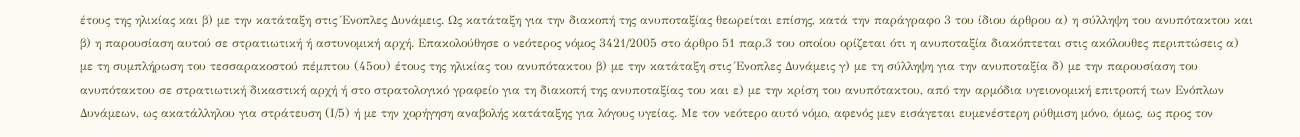έτους της ηλικίας και β) με την κατάταξη στις Ένοπλες Δυνάμεις. Ως κατάταξη για την διακοπή της ανυποταξίας θεωρείται επίσης, κατά την παράγραφο 3 του ίδιου άρθρου α) η σύλληψη του ανυπότακτου και β) η παρουσίαση αυτού σε στρατιωτική ή αστυνομική αρχή. Επακολούθησε ο νεότερος νόμος 3421/2005 στο άρθρο 51 παρ.3 του οποίου ορίζεται ότι η ανυποταξία διακόπτεται στις ακόλουθες περιπτώσεις α) με τη συμπλήρωση του τεσσαρακοστού πέμπτου (45ου) έτους της ηλικίας του ανυπότακτου β) με την κατάταξη στις Ένοπλες Δυνάμεις γ) με τη σύλληψη για την ανυποταξία δ) με την παρουσίαση του ανυπότακτου σε στρατιωτική δικαστική αρχή ή στο στρατολογικό γραφείο για τη διακοπή της ανυποταξίας του και ε) με την κρίση του ανυπότακτου, από την αρμόδια υγειονομική επιτροπή των Ενόπλων Δυνάμεων, ως ακατάλληλου για στράτευση (Ι/5) ή με την χορήγηση αναβολής κατάταξης για λόγους υγείας. Με τον νεότερο αυτό νόμο, αφενός μεν εισάγεται ευμενέστερη ρύθμιση μόνο, όμως, ως προς τον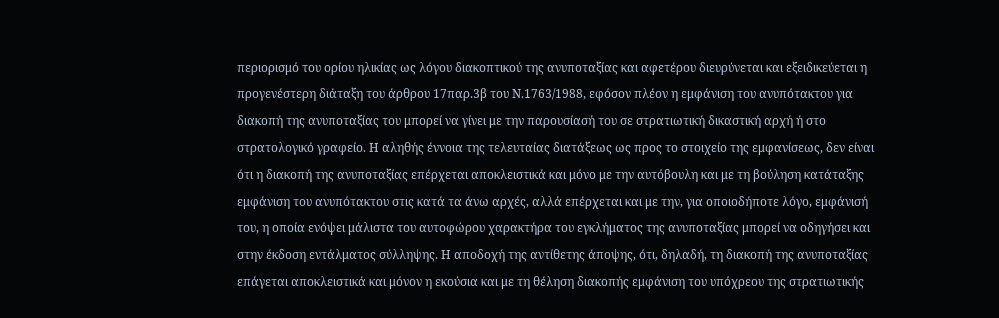περιορισμό του ορίου ηλικίας ως λόγου διακοπτικού της ανυποταξίας και αφετέρου διευρύνεται και εξειδικεύεται η προγενέστερη διάταξη του άρθρου 17παρ.3β του Ν.1763/1988, εφόσον πλέον η εμφάνιση του ανυπότακτου για διακοπή της ανυποταξίας του μπορεί να γίνει με την παρουσίασή του σε στρατιωτική δικαστική αρχή ή στο στρατολογικό γραφείο. Η αληθής έννοια της τελευταίας διατάξεως ως προς το στοιχείο της εμφανίσεως, δεν είναι ότι η διακοπή της ανυποταξίας επέρχεται αποκλειστικά και μόνο με την αυτόβουλη και με τη βούληση κατάταξης εμφάνιση του ανυπότακτου στις κατά τα άνω αρχές, αλλά επέρχεται και με την, για οποιοδήποτε λόγο, εμφάνισή του, η οποία ενόψει μάλιστα του αυτοφώρου χαρακτήρα του εγκλήματος της ανυποταξίας μπορεί να οδηγήσει και στην έκδοση εντάλματος σύλληψης. Η αποδοχή της αντίθετης άποψης, ότι, δηλαδή, τη διακοπή της ανυποταξίας επάγεται αποκλειστικά και μόνον η εκούσια και με τη θέληση διακοπής εμφάνιση του υπόχρεου της στρατιωτικής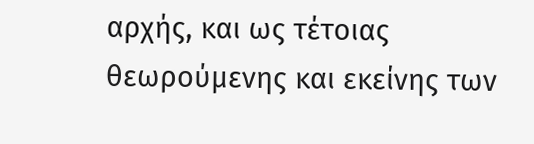αρχής, και ως τέτοιας θεωρούμενης και εκείνης των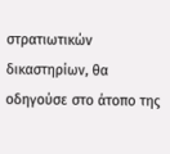στρατιωτικών δικαστηρίων, θα οδηγούσε στο άτοπο της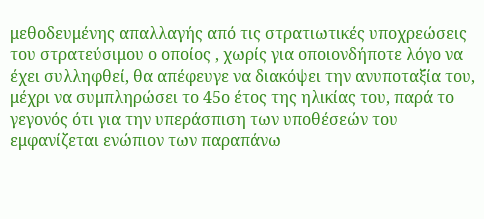μεθοδευμένης απαλλαγής από τις στρατιωτικές υποχρεώσεις του στρατεύσιμου ο οποίος , χωρίς για οποιονδήποτε λόγο να έχει συλληφθεί, θα απέφευγε να διακόψει την ανυποταξία του, μέχρι να συμπληρώσει το 45ο έτος της ηλικίας του, παρά το γεγονός ότι για την υπεράσπιση των υποθέσεών του εμφανίζεται ενώπιον των παραπάνω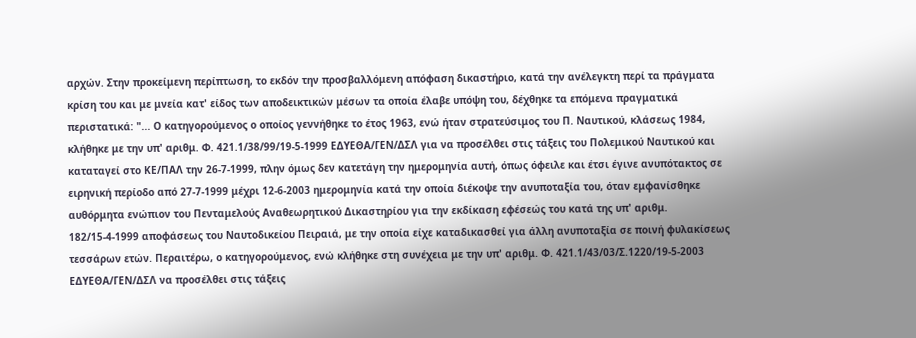αρχών. Στην προκείμενη περίπτωση, το εκδόν την προσβαλλόμενη απόφαση δικαστήριο, κατά την ανέλεγκτη περί τα πράγματα κρίση του και με μνεία κατ' είδος των αποδεικτικών μέσων τα οποία έλαβε υπόψη του, δέχθηκε τα επόμενα πραγματικά περιστατικά: "... Ο κατηγορούμενος ο οποίος γεννήθηκε το έτος 1963, ενώ ήταν στρατεύσιμος του Π. Ναυτικού, κλάσεως 1984, κλήθηκε με την υπ' αριθμ. Φ. 421.1/38/99/19-5-1999 ΕΔΥΕΘΑ/ΓΕΝ/ΔΣΛ για να προσέλθει στις τάξεις του Πολεμικού Ναυτικού και καταταγεί στο ΚΕ/ΠΑΛ την 26-7-1999, πλην όμως δεν κατετάγη την ημερομηνία αυτή, όπως όφειλε και έτσι έγινε ανυπότακτος σε ειρηνική περίοδο από 27-7-1999 μέχρι 12-6-2003 ημερομηνία κατά την οποία διέκοψε την ανυποταξία του, όταν εμφανίσθηκε αυθόρμητα ενώπιον του Πενταμελούς Αναθεωρητικού Δικαστηρίου για την εκδίκαση εφέσεώς του κατά της υπ' αριθμ. 182/15-4-1999 αποφάσεως του Ναυτοδικείου Πειραιά, με την οποία είχε καταδικασθεί για άλλη ανυποταξία σε ποινή φυλακίσεως τεσσάρων ετών. Περαιτέρω, ο κατηγορούμενος, ενώ κλήθηκε στη συνέχεια με την υπ' αριθμ. Φ. 421.1/43/03/Σ.1220/19-5-2003 ΕΔΥΕΘΑ/ΓΕΝ/ΔΣΛ να προσέλθει στις τάξεις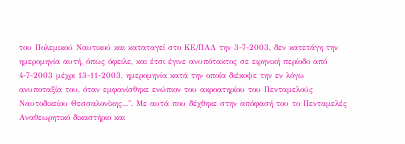του Πολεμικού Ναυτικού και καταταγεί στο ΚΕ/ΠΑΛ την 3-7-2003, δεν κατετάγη την ημερομηνία αυτή, όπως όφειλε, και έτσι έγινε ανυπότακτος σε ειρηνική περίοδο από 4-7-2003 μέχρι 13-11-2003, ημερομηνία κατά την οποία διέκοψε την εν λόγω ανυποταξία του, όταν εμφανίσθηκε ενώπιον του ακροατηρίου του Πενταμελούς Ναυτοδικείου Θεσσαλονίκης...". Με αυτά που δέχθηκε στην απόφασή του το Πενταμελές Αναθεωρητικό δικαστήριο και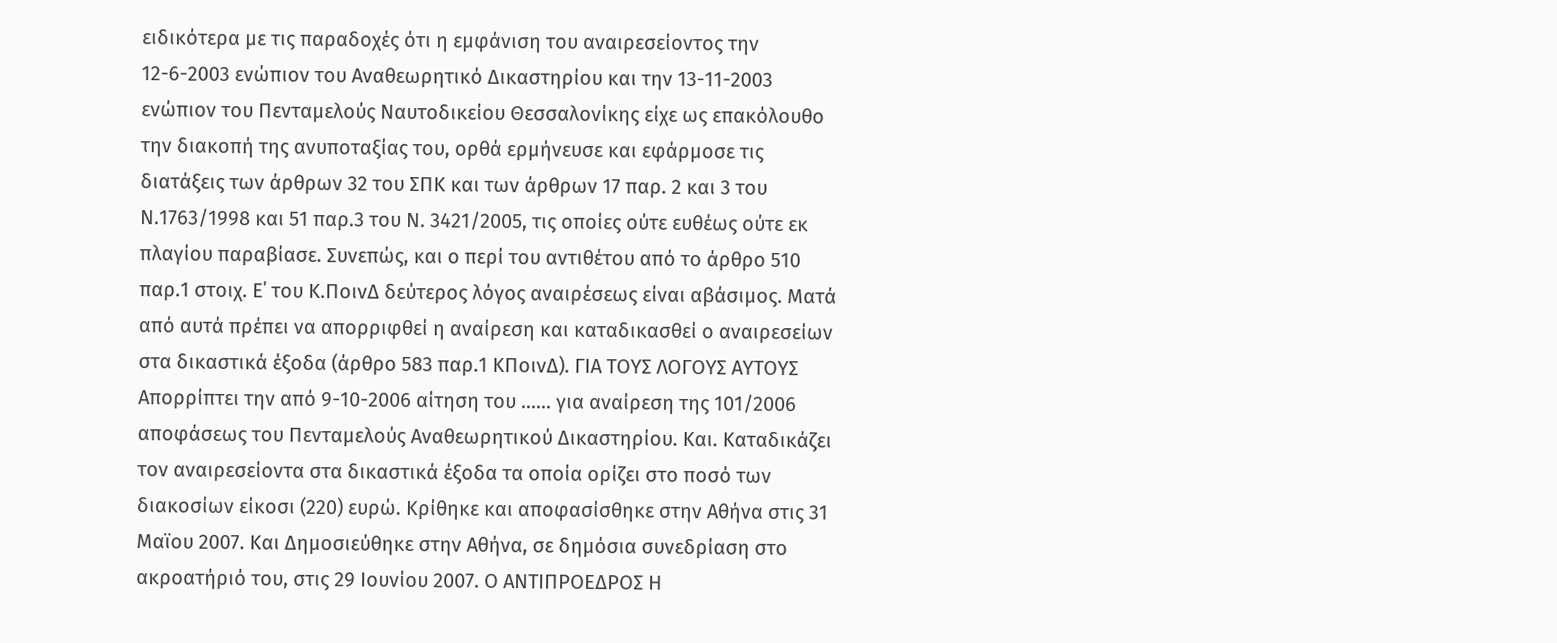ειδικότερα με τις παραδοχές ότι η εμφάνιση του αναιρεσείοντος την 12-6-2003 ενώπιον του Αναθεωρητικό Δικαστηρίου και την 13-11-2003 ενώπιον του Πενταμελούς Ναυτοδικείου Θεσσαλονίκης είχε ως επακόλουθο την διακοπή της ανυποταξίας του, ορθά ερμήνευσε και εφάρμοσε τις διατάξεις των άρθρων 32 του ΣΠΚ και των άρθρων 17 παρ. 2 και 3 του Ν.1763/1998 και 51 παρ.3 του Ν. 3421/2005, τις οποίες ούτε ευθέως ούτε εκ πλαγίου παραβίασε. Συνεπώς, και ο περί του αντιθέτου από το άρθρο 510 παρ.1 στοιχ. Ε΄ του Κ.ΠοινΔ δεύτερος λόγος αναιρέσεως είναι αβάσιμος. Ματά από αυτά πρέπει να απορριφθεί η αναίρεση και καταδικασθεί ο αναιρεσείων στα δικαστικά έξοδα (άρθρο 583 παρ.1 ΚΠοινΔ). ΓΙΑ ΤΟΥΣ ΛΟΓΟΥΣ ΑΥΤΟΥΣ Απορρίπτει την από 9-10-2006 αίτηση του ...... για αναίρεση της 101/2006 αποφάσεως του Πενταμελούς Αναθεωρητικού Δικαστηρίου. Και. Καταδικάζει τον αναιρεσείοντα στα δικαστικά έξοδα τα οποία ορίζει στο ποσό των διακοσίων είκοσι (220) ευρώ. Κρίθηκε και αποφασίσθηκε στην Αθήνα στις 31 Μαϊου 2007. Και Δημοσιεύθηκε στην Αθήνα, σε δημόσια συνεδρίαση στο ακροατήριό του, στις 29 Ιουνίου 2007. Ο ΑΝΤΙΠΡΟΕΔΡΟΣ Η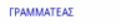ΓΡΑΜΜΑΤΕΑΣ